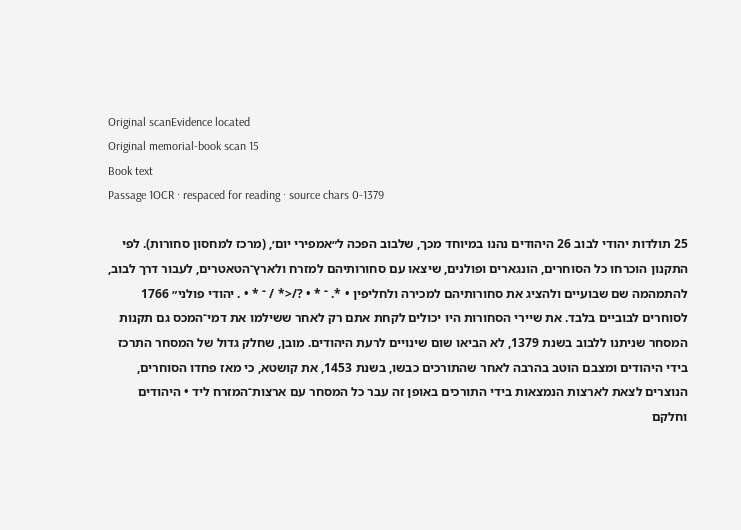Original scanEvidence located
Original memorial-book scan 15
Book text
Passage 1OCR · respaced for reading · source chars 0-1379

25 תולדות יהודי לבוב 26 היהודים נהנו במיוחד מכך, שלבוב הפכה ל״אמפירי יום׳, (מרכז למחסון סחורות). לפי התקנון הוכרחו כל הסוחרים, הונגארים ופולנים, שיצאו עם סחורותיהם למזרח ולארץ־הטאטרים, לעבור דרך לבוב, להתמהמה שם שבועיים ולהציג את סחורותיהם למכירה ולחליפין • *. ־ * • ?/<* / ־ * • . יהודי פולני״ 1766 לסוחרים לבוביים בלבד. את שיירי הסחורות היו יכולים לקחת אתם רק לאחר ששילמו את דמי־המכס גם תקנות המסחר שניתנו ללבוב בשנת 1379, לא הביאו שום שינויים לרעת היהודים. מובן, שחלק גדול של המסחר התרכז בידי היהודים ומצבם הוטב בהרבה לאחר שהתורכים כבשו, בשנת 1453, את קושטא, כי מאז פחדו הסוחרים, הנוצרים לצאת לארצות הנמצאות בידי התורכים באופן זה עבר כל המסחר עם ארצות־המזרח ליד • היהודים וחלקם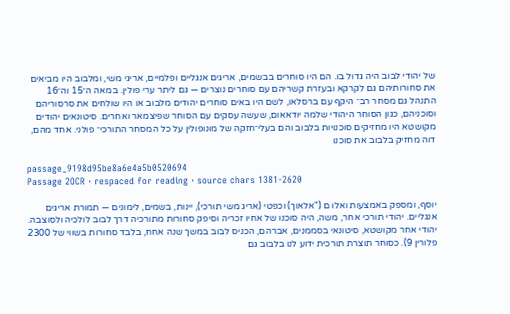של יהודי לבוב היה גדול בו. הם היו סוחרים בבשמים, אריגים אנגליים ופלמיים, אריגי משי, ומלבוב היו מביאים את סחורותיהם גם לקרקא ובעזרת קשריהם עם סוחרים נוצרים — גם ליתר ערי פולין. במאה ה־15 וה־16 התנהל גם מסחר רב־ היקף עם ברסלאו, לשם היו באים סוחרים יהודים מלבוב או היו שולחים את סרסוריהם וסוכניהם, כגון הסוחר היהודי שלמה יודאאום, שעשה עסקים עם הסוחר שפיצמאר ואחרים. סיטונאים יהודים מקושטא היו מחזיקים סוכנויות בלבוב והם בעלי־חזקה של מונופולין על כל המסחר התורכי־ פולני. אחד מהם, דוה מחזיק בלבוב את סוכנו

passage_9198d95be8a6e4a5b0520694
Passage 2OCR · respaced for reading · source chars 1381-2620

יוסף, ומספק באמצעות ואלו ם ("אלאוך) וכפטי (אריג משי תורכי), יינות, בשמים, לימונים — תמורת אריגים אנגליים. יהודי תורכי אחר, משה, היה סוכנו של אחיו זכריה וסיפק סחורות מתורכיה דרך לבוב לולכיה ולסוצבה. יהודי אחר מקושטא, סיטונאי בסממנים, אברהם, הכניס לבוב במשך שנה אחח, בלבד סחורות בשווי של 2300 פלורין 9). כסוחר תוצרת תורכית ידוע לנו בלבוב גם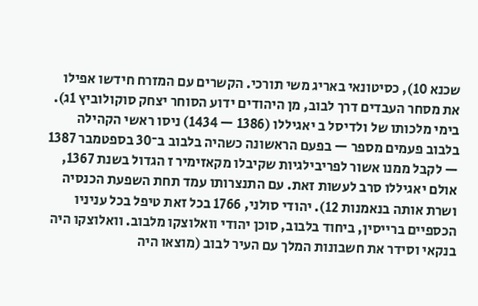שכנא 10), כסיטונאי באריג משי תורכי. הקשרים עם המזרח חידשו אפילו את מסחר העבדים דרך לבוב, מן היהודים ידוע הסוחר יצחק סוקולוביץ 1ג). בימי מלכותו של ולדיסל ב יאגיללו (1386 — 1434) ניסו ראשי הקהילה בלבוב פעמים מספר — בפעם הראשונה כשהיה בלבוב ב־30 בספטמבר 1387 — לקבל ממנו אשור לפריבילגיות שקיבלו מקאזימיר ז הגדול בשנת 1367, אולם יאגיללו סרב לעשות זאת. עם התנצרותו עמד תחת השפעת הכנסיה ושרת אותה בנאמנות 12). יהודי סולני, 1766 בכל זאת טיפל בכל עניניו הכספיים ברייסין, ביחוד בלבוב, סוכן יהודי וואלוצקו מלבוב. וואלוצקו היה בנקאי וסידר את חשבונות המלך עם העיר לבוב (מוצאו היה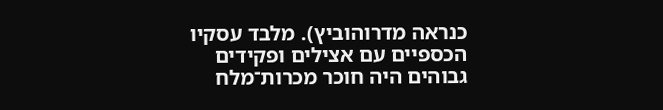כנראה מדרוהוביץ). מלבד עסקיו הכספיים עם אצילים ופקידים גבוהים היה חוכר מכרות־מלח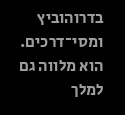בדרוהוביץ ומסי־דרכים. הוא מלווה גם למלך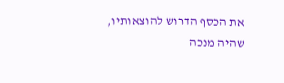את הכסף הדרוש להוצאותיו, שהיה מנכה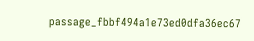passage_fbbf494a1e73ed0dfa36ec67